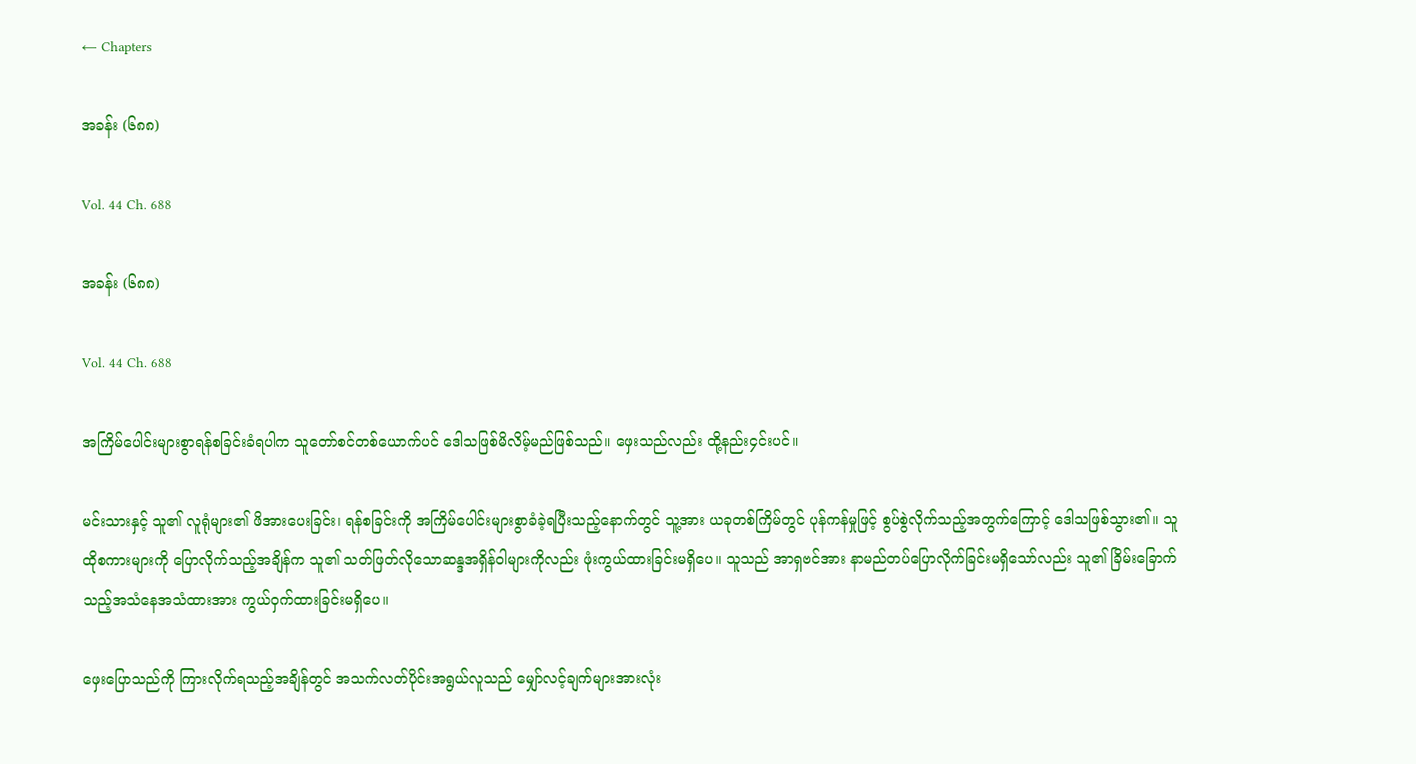← Chapters

အခန်း (၆၈၈)

Vol. 44 Ch. 688

အခန်း (၆၈၈)

Vol. 44 Ch. 688

အကြိမ်ပေါင်းများစွာရန်စခြင်းခံရပါက သူတော်စင်တစ်ယောက်ပင် ဒေါသဖြစ်မိလိမ့်မည်ဖြစ်သည်။ ဖှေးသည်လည်း ထို့နည်း၄င်းပင်။

မင်းသားနှင့် သူ၏ လူရုံများ၏ ဖိအားပေးခြင်း၊ ရန်စခြင်းကို အကြိမ်ပေါင်းများစွာခံခဲ့ရပြီးသည့်နောက်တွင် သူ့အား ယခုတစ်ကြိမ်တွင် ပုန်ကန်မှုဖြင့် စွပ်စွဲလိုက်သည့်အတွက်ကြောင့် ဒေါသဖြစ်သွား၏။ သူထိုစကားများကို ပြောလိုက်သည့်အချိန်က သူ၏ သတ်ဖြတ်လိုသောဆန္ဒအရှိန်၀ါများကိုလည်း ဖုံးကွယ်ထားခြင်းမရှိပေ။ သူသည် အာရှဗင်အား နာမည်တပ်ပြောလိုက်ခြင်းမရှိသော်လည်း သူ၏ ခြိမ်းခြောက်သည့်အသံနေအသံထားအား ကွယ်၀ှက်ထားခြင်းမရှိပေ။

ဖှေးပြောသည်ကို ကြားလိုက်ရသည့်အချိန်တွင် အသက်လတ်ပိုင်းအရွယ်လူသည် မျှော်လင့်ချက်များအားလုံး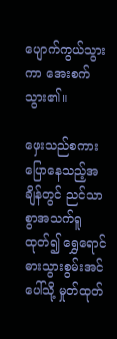ပျောက်ကွယ်သွားကာ အေးစက်သွား၏။

ဖှေးသည်စကားပြောနေသည့်အချိန်တွင် ညင်သာစွာအသက်ရူထုတ်၍ ရွှေရောင်ဓားသွားစွမ်းအင်ပေါ်သို့ မှုတ်ထုတ်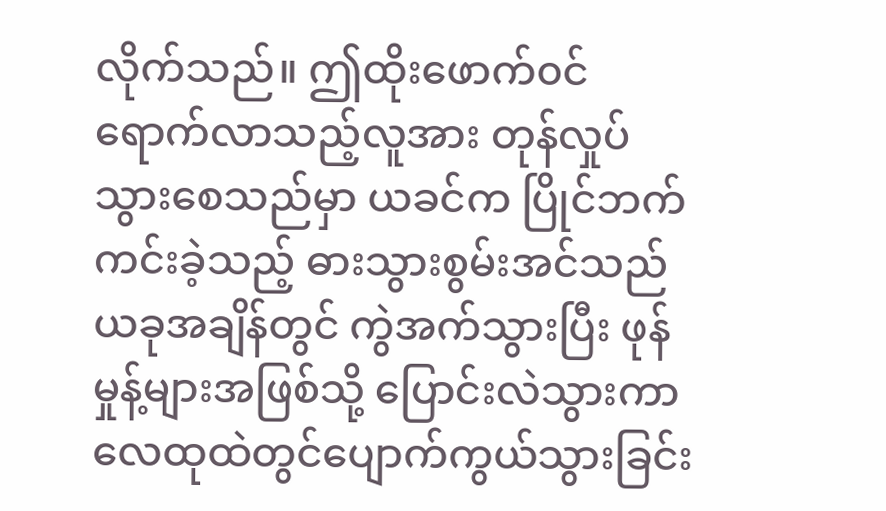လိုက်သည်။ ဤထိုးဖောက်၀င်ရောက်လာသည့်လူအား တုန်လှုပ်သွားစေသည်မှာ ယခင်က ပြိုင်ဘက်ကင်းခဲ့သည့် ဓားသွားစွမ်းအင်သည် ယခုအချိန်တွင် ကွဲအက်သွားပြီး ဖုန်မှုန့်များအဖြစ်သို့ ပြောင်းလဲသွားကာ လေထုထဲတွင်ပျောက်ကွယ်သွားခြင်း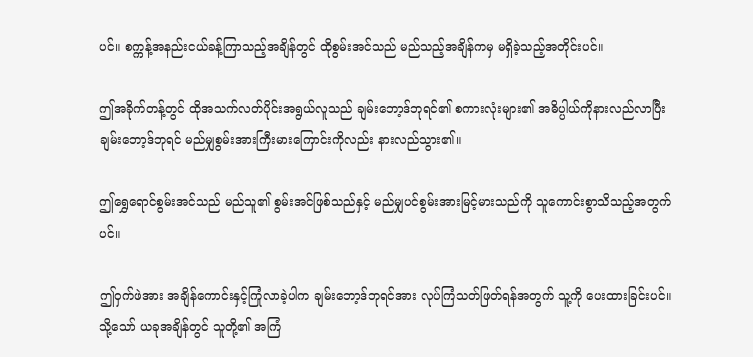ပင်။ စက္ကန့်အနည်းငယ်ခန့်ကြာသည့်အချိန်တွင် ထိုစွမ်းအင်သည် မည်သည့်အချိန်ကမှ မရှိခဲ့သည့်အတိုင်းပင်။

ဤအခိုက်တန့်တွင် ထိုအသက်လတ်ပိုင်းအရွယ်လူသည် ချမ်းဘော့ဒ်ဘုရင်၏ စကားလုံးများ၏ အဓိပ္ပါယ်ကိုနားလည်လာပြီး ချမ်းဘော့ဒ်ဘုရင် မည်မျှစွမ်းအားကြီးမားကြောင်းကိုလည်း နားလည်သွား၏။

ဤရွှေရောင်စွမ်းအင်သည် မည်သူ၏ စွမ်းအင်ဖြစ်သည်နှင့် မည်မျှပင်စွမ်းအားမြင့်မားသည်ကို သူကောင်းစွာသိသည့်အတွက်ပင်။

ဤ၀ှက်ဖဲအား အချိန်ကောင်းနှင့်ကြုံလာခဲ့ပါက ချမ်းဘော့ဒ်ဘုရင်အား လုပ်ကြံသတ်ဖြတ်ရန်အတွက် သူ့ကို ပေးထားခြင်းပင်။ သို့သော် ယခုအချိန်တွင် သူတို့၏ အကြံ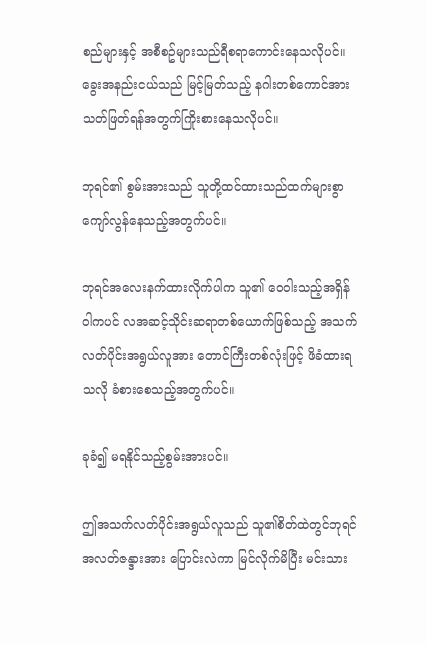စည်များနှင့် အစီစဥ်များသည်ရီစရာကောင်းနေသလိုပင်။ ခွေးအနည်းငယ်သည် မြင့်မြတ်သည့် နဂါးတစ်ကောင်အား သတ်ဖြတ်ရန်အတွက်ကြိုးစားနေသလိုပင်။

ဘုရင်၏ စွမ်းအားသည် သူတို့ထင်ထားသည်ထက်များစွာကျော်လွန်နေသည့်အတွက်ပင်။

ဘုရင်အလေးနက်ထားလိုက်ပါက သူ၏ ၀ေ၀ါးသည့်အရှိန်၀ါကပင် လအဆင့်သိုင်းဆရာတစ်ယောက်ဖြစ်သည့် အသက်လတ်ပိုင်းအရွယ်လူအား တောင်ကြီးတစ်လုံးဖြင့် ဖိခံထားရသလို ခံစားစေသည့်အတွက်ပင်။

ခုခံ၍ မရနိုင်သည့်စွမ်းအားပင်။

ဤအသက်လတ်ပိုင်းအရွယ်လူသည် သူ၏စိတ်ထဲတွင်ဘုရင်အလတ်ဇန္ဒားအား ပြောင်းလဲကာ မြင်လိုက်မိပြီး မင်းသား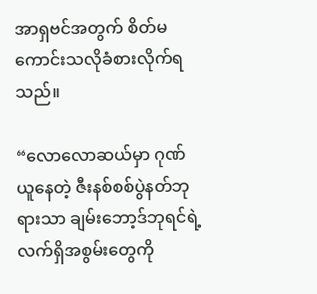အာရှဗင်အတွက် စိတ်မကောင်းသလိုခံစားလိုက်ရသည်။

“လောလောဆယ်မှာ ဂုဏ်ယူနေတဲ့ ဇီးနစ်စစ်ပွဲနတ်ဘုရားသာ ချမ်းဘော့ဒ်ဘုရင်ရဲ့လက်ရှိအစွမ်းတွေကို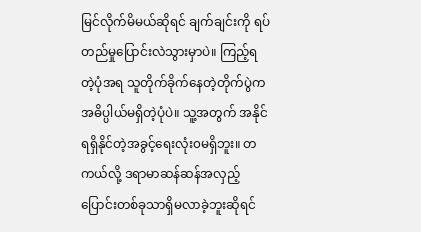မြင်လိုက်မိမယ်ဆိုရင် ချက်ချင်းကို ရပ်တည်မှုပြောင်းလဲသွားမှာပဲ။ ကြည့်ရတဲ့ပုံအရ သူတိုက်ခိုက်နေတဲ့တိုက်ပွဲက အဓိပ္ပါယ်မရှိတဲ့ပုံပဲ။ သူ့အတွက် အနိုင်ရရှိနိုင်တဲ့အခွင့်ရေးလုံး၀မရှိဘူး။ တကယ်လို့ ဒရာမာဆန်ဆန်အလှည့်ပြောင်းတစ်ခုသာရှိမလာခဲ့ဘူးဆိုရင်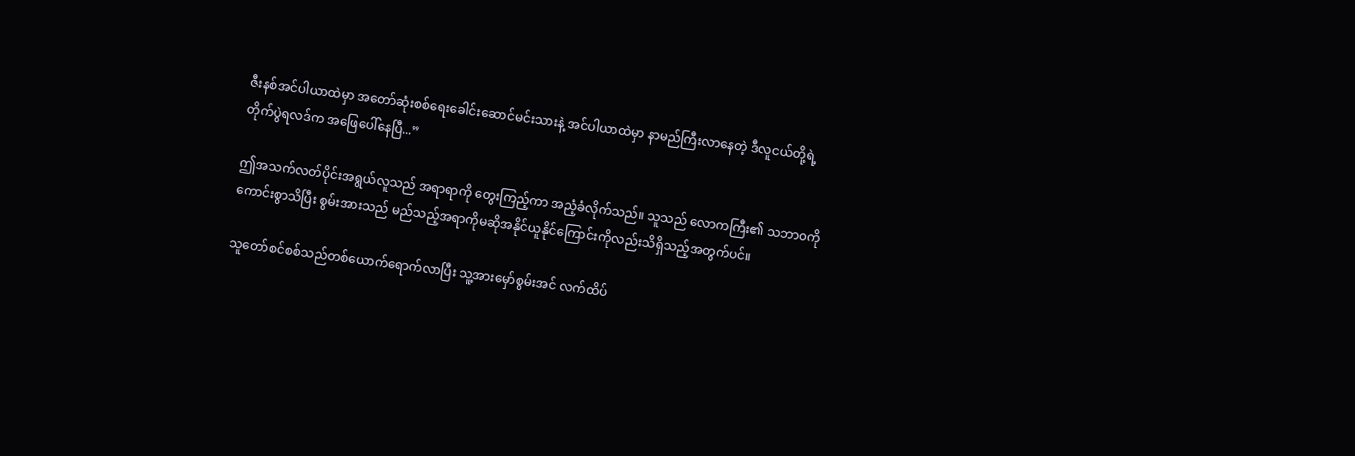ဇီးနစ်အင်ပါယာထဲမှာ အတော်ဆုံးစစ်ရေးခေါင်းဆောင်မင်းသားနဲ့ အင်ပါယာထဲမှာ နာမည်ကြီးလာနေတဲ့ ဒီလူငယ်တို့ရဲ့ တိုက်ပွဲရလဒ်က အဖြေပေါ်နေပြီ...”

ဤအသက်လတ်ပိုင်းအရွယ်လူသည် အရာရာကို တွေးကြည့်ကာ အညံ့ခံလိုက်သည်။ သူသည် လောကကြီး၏ သဘာ၀ကိုကောင်းစွာသိပြီး စွမ်းအားသည် မည်သည့်အရာကိုမဆိုအနိုင်ယူနိုင်ကြောင်းကိုလည်းသိရှိသည့်အတွက်ပင်။

သူတော်စင်စစ်သည်တစ်ယောက်ရောက်လာပြီး သူ့အားမှော်စွမ်းအင် လက်ထိပ်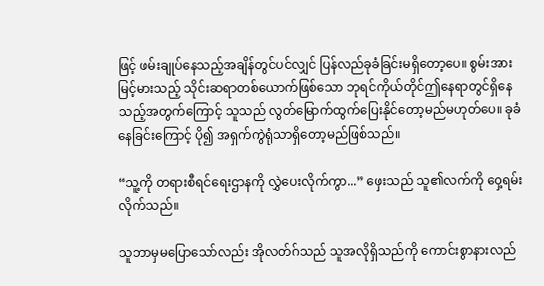ဖြင့် ဖမ်းချုပ်နေသည့်အချိန်တွင်ပင်လျှင် ပြန်လည်ခုခံခြင်းမရှိတော့ပေ။ စွမ်းအားမြင့်မားသည့် သိုင်းဆရာတစ်ယောက်ဖြစ်သော ဘုရင်ကိုယ်တိုင်ဤနေရာတွင်ရှိနေသည့်အတွက်ကြောင့် သူသည် လွတ်မြောက်ထွက်ပြေးနိုင်တော့မည်မဟုတ်ပေ။ ခုခံနေခြင်းကြောင့် ပို၍ အရှက်ကွဲရုံသာရှိတော့မည်ဖြစ်သည်။

“သူ့ကို တရားစီရင်ရေးဌာနကို လွှဲပေးလိုက်ကွာ...” ဖှေးသည် သူ၏လက်ကို ၀ှေ့ရမ်းလိုက်သည်။

သူဘာမှမပြောသော်လည်း အိုလတ်ဂ်သည် သူအလိုရှိသည်ကို ကောင်းစွာနားလည်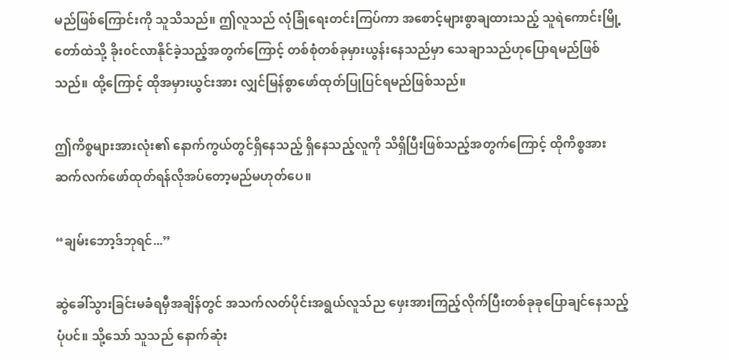မည်ဖြစ်ကြောင်းကို သူသိသည်။ ဤလူသည် လုံခြုံရေးတင်းကြပ်ကာ အစောင့်များစွာချထားသည့် သူရဲကောင်းမြို့တော်ထဲသို့ ခိုး၀င်လာနိုင်ခဲ့သည့်အတွက်ကြောင့် တစ်စုံတစ်ခုမှားယွန်းနေသည်မှာ သေချာသည်ဟုပြောရမည်ဖြစ်သည်။ ထို့ကြောင့် ထိုအမှားယွင်းအား လျှင်မြန်စွာဖော်ထုတ်ပြုပြင်ရမည်ဖြစ်သည်။

ဤကိစ္စများအားလုံး၏ နောက်ကွယ်တွင်ရှိနေသည့် ရှိနေသည့်လူကို သိရှိပြီးဖြစ်သည့်အတွက်ကြောင့် ထိုကိစ္စအား ဆက်လက်ဖော်ထုတ်ရန်လိုအပ်တော့မည်မဟုတ်ပေ။

“ချမ်းဘော့ဒ်ဘုရင်...”

ဆွဲခေါ်သွားခြင်းမခံရမှီအချိန်တွင် အသက်လတ်ပိုင်းအရွယ်လူသ်ည ဖှေးအားကြည့်လိုက်ပြီးတစ်ခုခုပြောချင်နေသည့်ပုံပင်။ သို့သော် သူသည် နောက်ဆုံး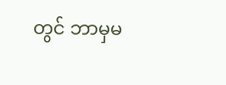တွင် ဘာမှမ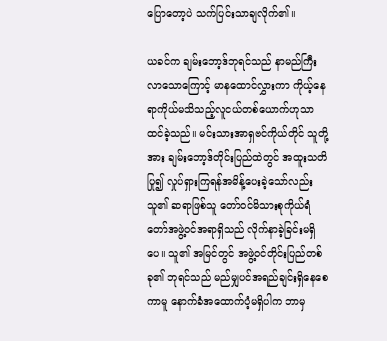ပြောတော့ပဲ သက်ပြင်းသာချလိုက်၏။

ယခင်က ချမ်းဘော့ဒ်ဘုရင်သည် နာမည်ကြီးလာသောကြောင့် မာနထောင်လွှားကာ ကိုယ့်နေရာကိုယ်မသိသည့်လူငယ်တစ်ယောက်ဟုသာ ထင်ခဲ့သည်။ မင်းသားအာရှဗင်ကိုယ်တိုင် သူတို့အား ချမ်းဘော့ဒ်တိုင်းပြည်ထဲတွင် အထူးသတိပြု၍ လှုပ်ရှားကြရန်အမိန့်ပေးခဲ့သော်လည်း သူ၏ ဆရာဖြစ်သူ တော်၀င်မိသားစုကိုယ်ရံတော်အဖွဲ့၀င်အရာရှိသည် လိုက်နာခဲ့ခြင်းမရှိပေ။ သူ၏ အမြင်တွင် အဖွဲ့၀င်တိုင်းပြည်တစ်ခု၏ ဘုရင်သည် မည်မျှပင်အရည်ချင်းရှိနေစေကာမူ နောက်ခံအထောက်ပံ့မရှိပါက ဘာမှ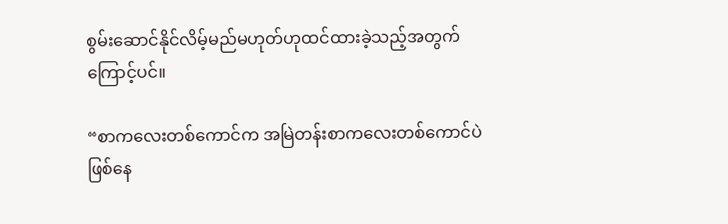စွမ်းဆောင်နိုင်လိမ့်မည်မဟုတ်ဟုထင်ထားခဲ့သည့်အတွက်ကြောင့်ပင်။

“စာကလေးတစ်ကောင်က အမြဲတန်းစာကလေးတစ်ကောင်ပဲဖြစ်နေ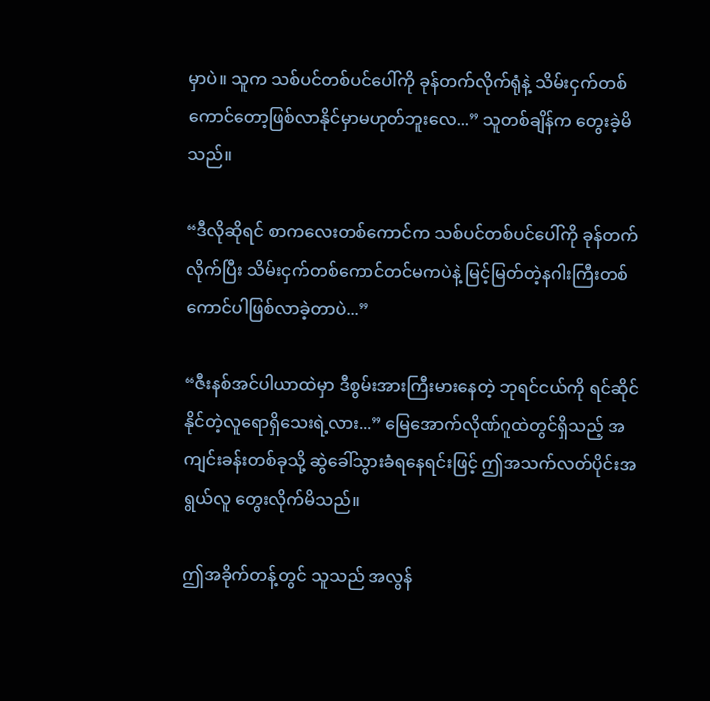မှာပဲ။ သူက သစ်ပင်တစ်ပင်ပေါ်ကို ခုန်တက်လိုက်ရုံနဲ့ သိမ်းငှက်တစ်ကောင်တော့ဖြစ်လာနိုင်မှာမဟုတ်ဘူးလေ...” သူတစ်ချိန်က တွေးခဲ့မိသည်။

“ဒီလိုဆိုရင် စာကလေးတစ်ကောင်က သစ်ပင်တစ်ပင်ပေါ်ကို ခုန်တက်လိုက်ပြီး သိမ်းငှက်တစ်ကောင်တင်မကပဲနဲ့ မြင့်မြတ်တဲ့နဂါးကြီးတစ်ကောင်ပါဖြစ်လာခဲ့တာပဲ...”

“ဇီးနစ်အင်ပါယာထဲမှာ ဒီစွမ်းအားကြီးမားနေတဲ့ ဘုရင်ငယ်ကို ရင်ဆိုင်နိုင်တဲ့လူရောရှိသေးရဲ့လား...” မြေအောက်လိုဏ်ဂူထဲတွင်ရှိသည့် အကျင်းခန်းတစ်ခုသို့ ဆွဲခေါ်သွားခံရနေရင်းဖြင့် ဤအသက်လတ်ပိုင်းအရွယ်လူ တွေးလိုက်မိသည်။

ဤအခိုက်တန့်တွင် သူသည် အလွန်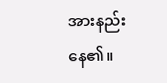အားနည်းနေ၏။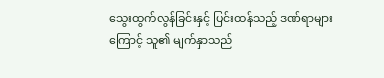သွေးထွက်လွန်ခြင်းနှင့် ပြင်းထန်သည့် ဒဏ်ရာများကြောင့် သူ၏ မျက်နှာသည်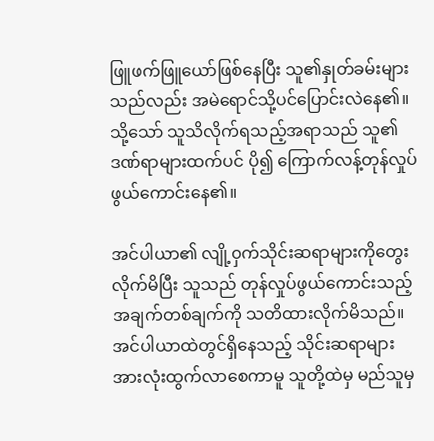ဖြူဖက်ဖြူယော်ဖြစ်နေပြီး သူ၏နှုတ်ခမ်းများသည်လည်း အမဲရောင်သို့ပင်ပြောင်းလဲနေ၏။ သို့သော် သူသိလိုက်ရသည့်အရာသည် သူ၏ ဒဏ်ရာများထက်ပင် ပို၍ ကြောက်လန့်တုန်လှုပ်ဖွယ်ကောင်းနေ၏။

အင်ပါယာ၏ လျို့၀ှက်သိုင်းဆရာများကိုတွေးလိုက်မိပြီး သူသည် တုန်လှုပ်ဖွယ်ကောင်းသည့်အချက်တစ်ချက်ကို သတိထားလိုက်မိသည်။ အင်ပါယာထဲတွင်ရှိနေသည့် သိုင်းဆရာများအားလုံးထွက်လာစေကာမူ သူတို့ထဲမှ မည်သူမှ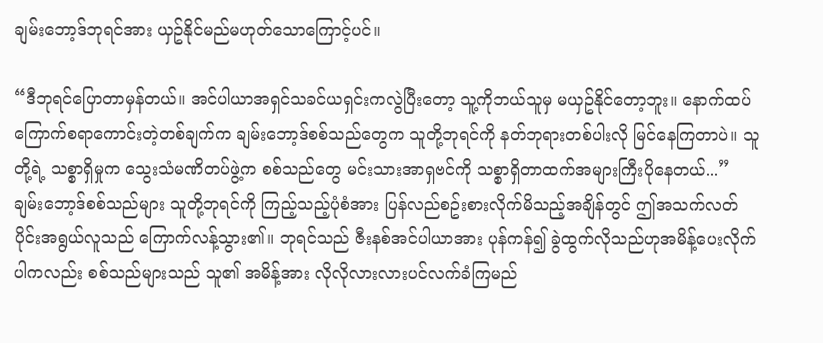ချမ်းဘော့ဒ်ဘုရင်အား ယှဥ်နိုင်မည်မဟုတ်သောကြောင့်ပင်။

“ဒီဘုရင်ပြောတာမှန်တယ်။ အင်ပါယာအရှင်သခင်ယရှင်းကလွဲပြီးတော့ သူ့ကိုဘယ်သူမှ မယှဥ်နိုင်တော့ဘူး။ နောက်ထပ်ကြောက်စရာကောင်းတဲ့တစ်ချက်က ချမ်းဘော့ဒ်စစ်သည်တွေက သူတို့ဘုရင်ကို နတ်ဘုရားတစ်ပါးလို မြင်နေကြတာပဲ။ သူတို့ရဲ့ သစ္စာရှိမှုက သွေးသံမဏိတပ်ဖွဲ့က စစ်သည်တွေ မင်းသားအာရှဗင်ကို သစ္စာရှိတာထက်အများကြီးပိုနေတယ်...” ချမ်းဘော့ဒ်စစ်သည်များ သူတို့ဘုရင်ကို ကြည့်သည့်ပုံစံအား ပြန်လည်စဥ်းစားလိုက်မိသည့်အချိန်တွင် ဤအသက်လတ်ပိုင်းအရွယ်လူသည် ကြောက်လန့်သွား၏။ ဘုရင်သည် ဇီးနစ်အင်ပါယာအား ပုန်ကန်၍ ခွဲထွက်လိုသည်ဟုအမိန့်ပေးလိုက်ပါကလည်း စစ်သည်များသည် သူ၏ အမိန့်အား လိုလိုလားလားပင်လက်ခံကြမည်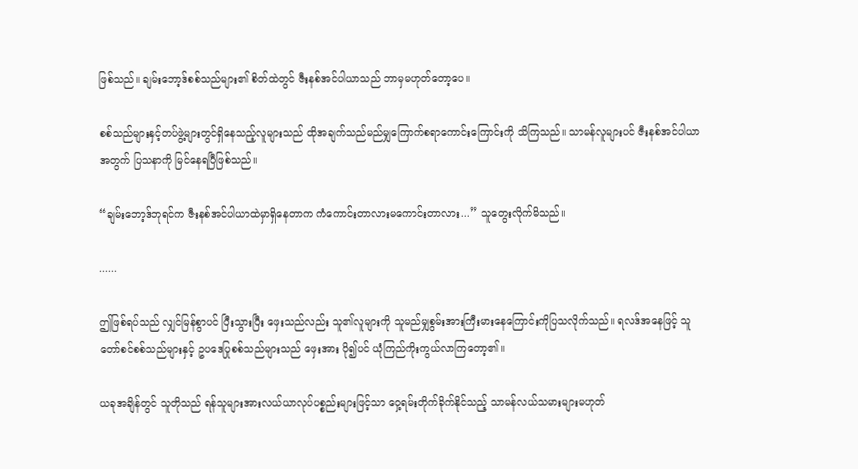ဖြစ်သည်။ ချမ်းဘော့ဒ်စစ်သည်များ၏ စိတ်ထဲတွင် ဇီးနစ်အင်ပါယာသည် ဘာမှမဟုတ်တော့ပေ။

စစ်သည်များနှင့်တပ်ဖွဲ့များတွင်ရှိနေသည့်လူများသည် ထိုအချက်သည်မည်မျှကြောက်စရာကောင်းကြောင်းကို သိကြသည်။ သာမန်လူများပင် ဇီးနစ်အင်ပါယာအတွက် ပြသနာကို မြင်နေရပြီဖြစ်သည်။

“ချမ်းဘော့ဒ်ဘုရင်က ဇီးနစ်အင်ပါယာထဲမှာရှိနေတာက ကံကောင်းတာလားမကောင်းတာလား...” သူတွေးလိုက်မိသည်။

......

ဤဖြစ်ရပ်သည် လျှင်မြန်စွာပင် ပြီးသွားပြီး ဖှေးသည်လည်း သူ၏လူများကို သူမည်မျှစွမ်းအားကြီးမားနေကြောင်းကိုပြသလိုက်သည်။ ရလဒ်အနေဖြင့် သူတော်စင်စစ်သည်များနှင့် ဥပဒေပြုစစ်သည်များသည် ဖှေးအား ပို၍ပင် ယုံကြည်ကိုးကွယ်လာကြတော့၏။

ယခုအချိန်တွင် သူတိုသည် ရန်သူများအားလယ်ယာလုပ်ပစ္စည်းများဖြင့်သာ ၀ှေ့ရမ်းတိုက်ခိုက်နိုင်သည့် သာမန်လယ်သမားများမဟုတ်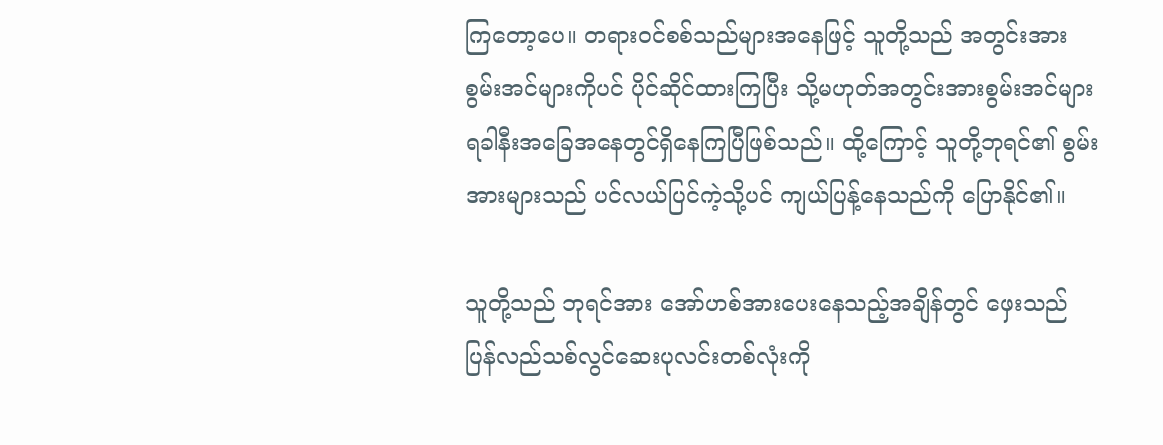ကြတော့ပေ။ တရား၀င်စစ်သည်များအနေဖြင့် သူတို့သည် အတွင်းအားစွမ်းအင်များကိုပင် ပိုင်ဆိုင်ထားကြပြီး သို့မဟုတ်အတွင်းအားစွမ်းအင်များရခါနီးအခြေအနေတွင်ရှိနေကြပြီဖြစ်သည်။ ထို့ကြောင့် သူတို့ဘုရင်၏ စွမ်းအားများသည် ပင်လယ်ပြင်ကဲ့သို့ပင် ကျယ်ပြန့်နေသည်ကို ပြောနိုင်၏။

သူတို့သည် ဘုရင်အား အော်ဟစ်အားပေးနေသည့်အချိန်တွင် ဖှေးသည် ပြန်လည်သစ်လွင်ဆေးပုလင်းတစ်လုံးကို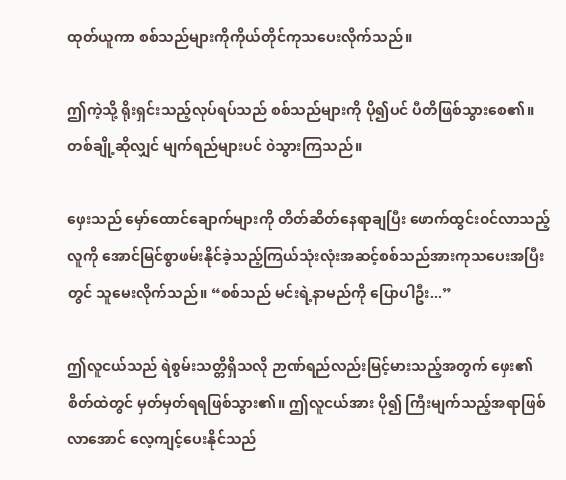ထုတ်ယူကာ စစ်သည်များကိုကိုယ်တိုင်ကုသပေးလိုက်သည်။

ဤကဲ့သို့ ရိုးရှင်းသည့်လုပ်ရပ်သည် စစ်သည်များကို ပို၍ပင် ပီတိဖြစ်သွားစေ၏။ တစ်ချို့ဆိုလျှင် မျက်ရည်များပင် ၀ဲသွားကြသည်။

ဖှေးသည် မှော်ထောင်ချောက်များကို တိတ်ဆိတ်နေရာချပြီး ဖောက်ထွင်း၀င်လာသည့်လူကို အောင်မြင်စွာဖမ်းနိုင်ခဲ့သည့်ကြယ်သုံးလုံးအဆင့်စစ်သည်အားကုသပေးအပြီးတွင် သူမေးလိုက်သည်။ “စစ်သည် မင်းရဲ့နာမည်ကို ပြောပါဦး...”

ဤလူငယ်သည် ရဲစွမ်းသတ္တိရှိသလို ဉာဏ်ရည်လည်းမြင့်မားသည့်အတွက် ဖှေး၏ စိတ်ထဲတွင် မှတ်မှတ်ရရဖြစ်သွား၏။ ဤလူငယ်အား ပို၍ ကြီးမျက်သည့်အရာဖြစ်လာအောင် လေ့ကျင့်ပေးနိုင်သည်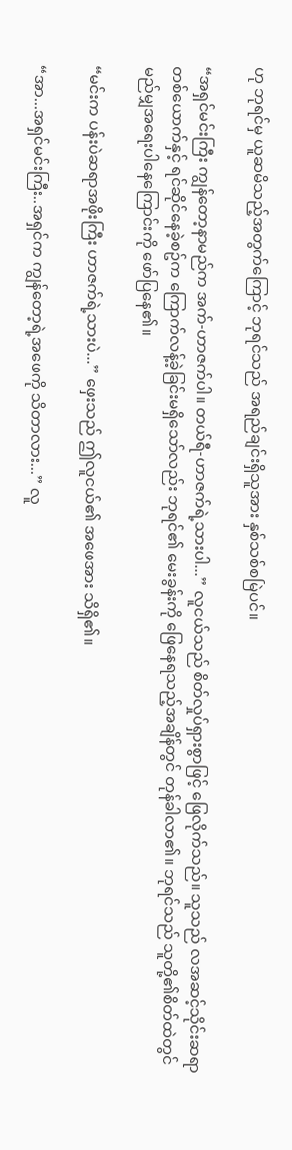ဟု ဘုရင်မှ ယူဆမိသည့်အတွက်ကြောင့် ဘုရင်သည် အရည်ချင်းရှိသူအား နှစ်သစ်စမြဲပင်။

“အရှင်မင်းကြီး ကျွန်တော့နာမည်က အက်-ဟာဇက်ပါ။ တယ်ရီ-ဟာဇက်ရဲ့သားပါ...” လူငယ်သည် စိတ်လှုပ်ရှားစွာဖြင့် ဖြေလိုက်သည်။ သူသည် လအဆင့်သိုင်းဆရာတစ်ယောက်နှင့် ရင်ဆိုင်နေခဲ့စဥ်က ကြောက်လန့်ခဲ့ခြင်းမရှိသော်လည်း ဘုရင်၏ မေးခွန်းကို ဖြေနေရသည့်အချိန်တွင် တုန်ခါလာ၏။ ဘုရင်သည် သူတို့၏စိတ်ထဲတွင် မည်မျှအရေးပါနေကြောင်းကို ဖော်ပြနေ၏။

“မင်းက ပန်းပဲဆရာအဖိုးကြီး ဟာဇက်ရဲ့သားပဲ...” ဖှေးသည် ဤလူငယ်၏ အဖေအား သိရှိ၏။

“အာ...အရှင်မင်းကြီး..အရှင်က ကျွန်တော့ရဲ့အဖေကို သိတာလား...” လူ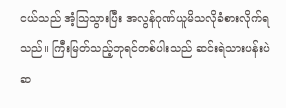ငယ်သည် အံ့သြသွားပြီး အလွန်ဂုဏ်ယူမိသလိုခံစားလိုက်ရသည်။ ကြီးမြတ်သည့်ဘုရင်တစ်ပါးသည် ဆင်းရဲသားပန်းပဲဆ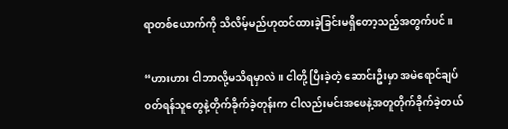ရာတစ်ယောက်ကို သိလိမ့်မည်ဟုထင်ထားခဲ့ခြင်းမရှိတော့သည့်အတွက်ပင်။

“ဟားဟား ငါဘာလို့မသိရမှာလဲ။ ငါတို့ ပြီးခဲ့တဲ့ ဆောင်းဦးမှာ အမဲရောင်ချပ်၀တ်ရန်သူတွေနဲ့တိုက်ခိုက်ခဲ့တုန်းက ငါလည်းမင်းအဖေနဲ့အတူတိုက်ခိုက်ခဲ့တယ်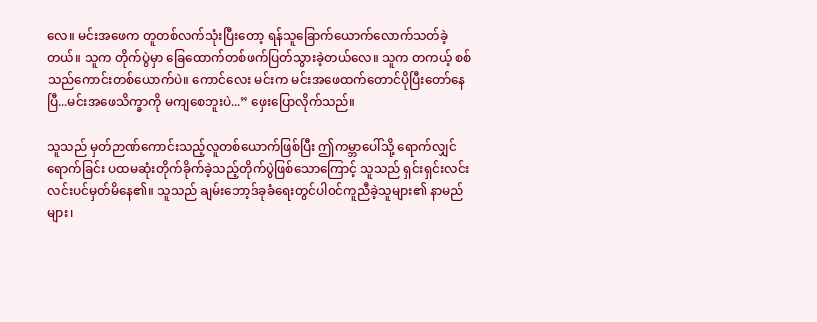လေ။ မင်းအဖေက တူတစ်လက်သုံးပြီးတော့ ရန်သူခြောက်ယောက်လောက်သတ်ခဲ့တယ်။ သူက တိုက်ပွဲမှာ ခြေထောက်တစ်ဖက်ပြတ်သွားခဲ့တယ်လေ။ သူက တကယ့် စစ်သည်ကောင်းတစ်ယောက်ပဲ။ ကောင်လေး မင်းက မင်းအဖေထက်တောင်ပိုပြီးတော်နေပြီ...မင်းအဖေသိက္ခာကို မကျစေဘူးပဲ...” ဖှေးပြောလိုက်သည်။

သူသည် မှတ်ဉာဏ်ကောင်းသည့်လူတစ်ယောက်ဖြစ်ပြီး ဤကမ္ဘာပေါ်သို့ ရောက်လျှင်ရောက်ခြင်း ပထမဆုံးတိုက်ခိုက်ခဲ့သည့်တိုက်ပွဲဖြစ်သောကြောင့် သူသည် ရှင်းရှင်းလင်းလင်းပင်မှတ်မိနေ၏။ သူသည် ချမ်းဘော့ဒ်ခုခံရေးတွင်ပါ၀င်ကူညီခဲ့သူများ၏ နာမည်များ၊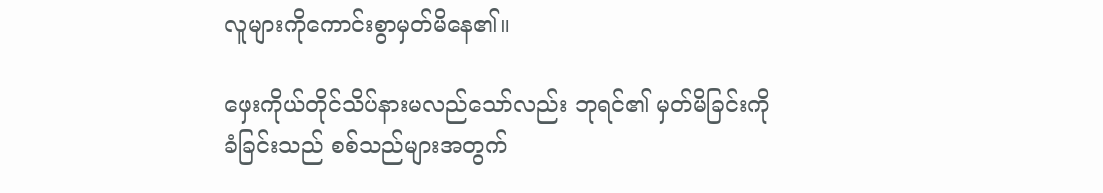လူများကိုကောင်းစွာမှတ်မိနေ၏။

ဖှေးကိုယ်တိုင်သိပ်နားမလည်သော်လည်း ဘုရင်၏ မှတ်မိခြင်းကိုခံခြင်းသည် စစ်သည်များအတွက်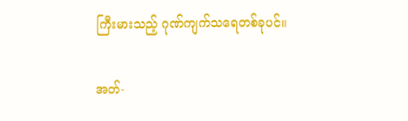ကြီးမားသည့် ဂုဏ်ကျက်သရေတစ်ခုပင်။

အတ်-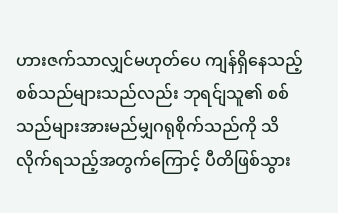ဟားဇက်သာလျှင်မဟုတ်ပေ ကျန်ရှိနေသည့်စစ်သည်များသည်လည်း ဘုရင်ျသူ၏ စစ်သည်များအားမည်မျှဂရုစိုက်သည်ကို သိလိုက်ရသည့်အတွက်ကြောင့် ပီတိဖြစ်သွား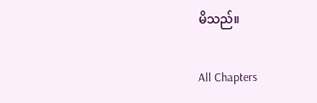မိသည်။

All Chapters